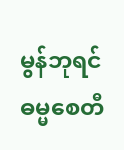မွန်ဘုရင်ဓမ္မစေတီ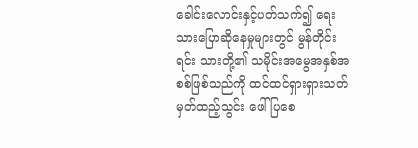ခေါင်းလောင်းနှင့်ပတ်သက်၍ ရေးသားပြောဆိုနေမှုများတွင် မွန်တိုင်းရင်း သားတို့၏ သမိုင်းအမွေအနှစ်အစစ်ဖြစ်သည်ကို ထင်ထင်ရှားရှားသတ်မှတ်ထည့်သွင်း ဖေါ်ပြစေ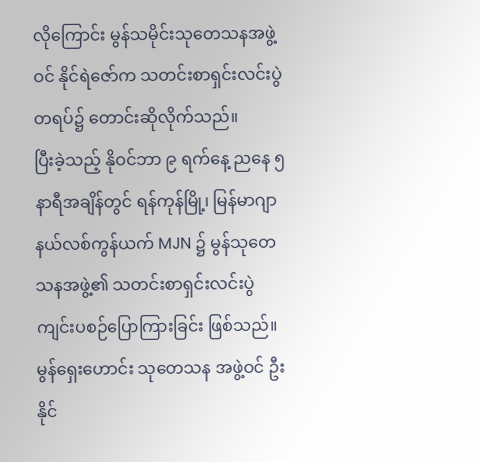လိုကြောင်း မွန်သမိုင်းသုတေသနအဖွဲ့ဝင် နိုင်ရဲဇော်က သတင်းစာရှင်းလင်းပွဲတရပ်၌ တောင်းဆိုလိုက်သည်။
ပြီးခဲ့သည့် နိုဝင်ဘာ ၉ ရက်နေ့ ညနေ ၅ နာရီအချိန်တွင် ရန်ကုန်မြို့၊ မြန်မာဂျာနယ်လစ်ကွန်ယက် MJN ၌ မွန်သုတေသနအဖွဲ့၏ သတင်းစာရှင်းလင်းပွဲ ကျင်းပစဉ်ပြောကြားခြင်း ဖြစ်သည်။
မွန်ရှေးဟောင်း သုတေသန အဖွဲ့ဝင် ဦးနိုင်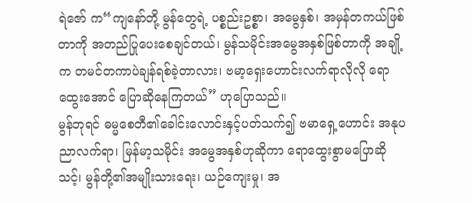ရဲဇော် က“ကျနော်တို့ မွန်တွေရဲ့ ပစ္စည်းဥစ္စာ၊ အမွေနှစ်၊ အမှန်တကယ်ဖြစ်တာကို အတည်ပြုပေးစေချင်တယ်၊ မွန်သမိုင်းအမွေအနှစ်ဖြစ်တာကို အချို့က တမင်တကာပဲချန်ရစ်ခဲ့တာလား၊ ဗမာ့ရှေးဟောင်းလက်ရာလိုလို ရောထွေးအောင် ပြောဆိုနေကြတယ်” ဟုပြောသည်။
မွန်ဘုရင် ဓမ္မစေတီ၏ခေါင်းလောင်းနှင့်ပတ်သက်၍ ဗမာရှေ့ဟောင်း အနုပညာလက်ရာ၊ မြန်မာ့သမိုင်း အမွေအနှစ်ဟုဆိုကာ ရောထွေးစွာမပြောဆိုသင့်၊ မွန်တို့၏အမျိုးသားရေး၊ ယဉ်ကျေးမှု၊ အ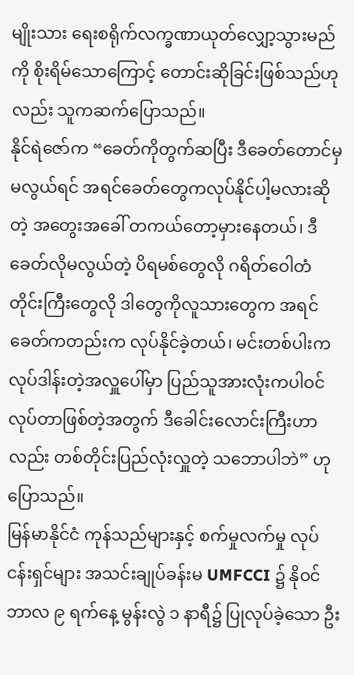မျိုးသား ရေးစရိုက်လက္ခဏာယုတ်လျှော့သွားမည်ကို စိုးရိမ်သောကြောင့် တောင်းဆိုခြင်းဖြစ်သည်ဟုလည်း သူကဆက်ပြောသည်။
နိုင်ရဲဇော်က “ခေတ်ကိုတွက်ဆပြီး ဒီခေတ်တောင်မှမလွယ်ရင် အရင်ခေတ်တွေကလုပ်နိုင်ပါ့မလားဆိုတဲ့ အတွေးအခေါ် တကယ်တော့မှားနေတယ်၊ ဒီခေတ်လိုမလွယ်တဲ့ ပိရမစ်တွေလို ဂရိတ်ဝေါတံတိုင်းကြီးတွေလို ဒါတွေကိုလူသားတွေက အရင်ခေတ်ကတည်းက လုပ်နိုင်ခဲ့တယ်၊ မင်းတစ်ပါးက လုပ်ဒါန်းတဲ့အလှူပေါ်မှာ ပြည်သူအားလုံးကပါဝင်လုပ်တာဖြစ်တဲ့အတွက် ဒီခေါင်းလောင်းကြီးဟာလည်း တစ်တိုင်းပြည်လုံးလှူတဲ့ သဘောပါဘဲ” ဟုပြောသည်။
မြန်မာနိုင်ငံ ကုန်သည်များနှင့် စက်မှုလက်မှု လုပ်ငန်းရှင်များ အသင်းချုပ်ခန်းမ UMFCCI ၌ နိုဝင်ဘာလ ၉ ရက်နေ့ မွန်းလွဲ ၁ နာရီ၌ ပြုလုပ်ခဲ့သော ဦး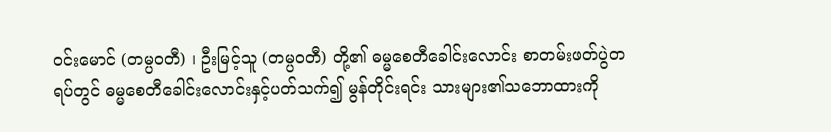ဝင်းမောင် (တမ္ပဝတီ) ၊ ဦးမြင့်သူ (တမ္ပဝတီ) တို့၏ ဓမ္မစေတီခေါင်းလောင်း စာတမ်းဖတ်ပွဲတရပ်တွင် ဓမ္မစေတီခေါင်းလောင်းနှင့်ပတ်သက်၍ မွန်တိုင်းရင်း သားများ၏သဘောထားကို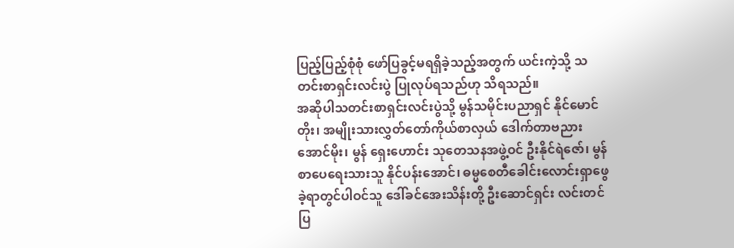ပြည့်ပြည့်စုံစုံ ဖော်ပြခွင့်မရရှိခဲ့သည့်အတွက် ယင်းကဲ့သို့ သတင်းစာရှင်းလင်းပွဲ ပြုလုပ်ရသည်ဟု သိရသည်။
အဆိုပါသတင်းစာရှင်းလင်းပွဲသို့ မွန်သမိုင်းပညာရှင် နိုင်မောင်တိုး၊ အမျိုးသားလွှတ်တော်ကိုယ်စာလှယ် ဒေါက်တာဗညားအောင်မိုး၊ မွန် ရှေးဟောင်း သုတေသနအဖွဲ့ဝင် ဦးနိုင်ရဲဇော်၊ မွန်စာပေရေးသားသူ နိုင်ပန်းအောင်၊ ဓမ္မစေတီခေါင်းလောင်းရှာဖွေခဲ့ရာတွင်ပါဝင်သူ ဒေါ်ခင်အေးသိန်းတို့ ဦးဆောင်ရှင်း လင်းတင်ပြ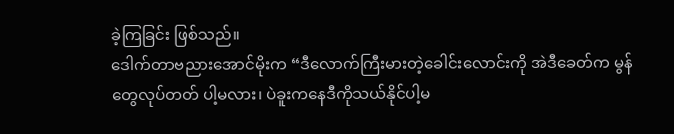ခဲ့ကြခြင်း ဖြစ်သည်။
ဒေါက်တာဗညားအောင်မိုးက “ဒီလောက်ကြီးမားတဲ့ခေါင်းလောင်းကို အဲဒီခေတ်က မွန်တွေလုပ်တတ် ပါ့မလား၊ ပဲခူးကနေဒီကိုသယ်နိုင်ပါ့မ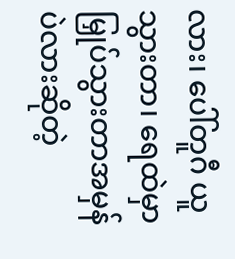လား၊ ပေါ်တူဂီ ယူသွားတာ၊ ရေထဲမှာမြှုပ်သွားတာအမှန်ပဲလားဆိုတဲ့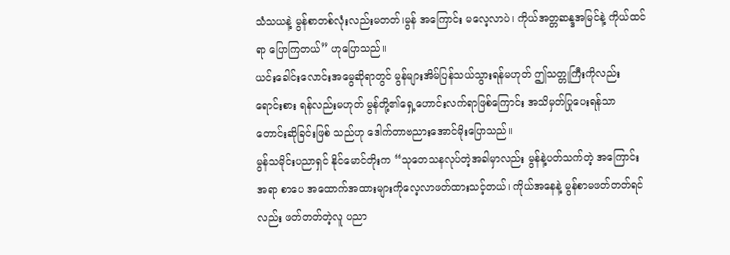သံသယနဲ့ မွန်စာတစ်လုံးလည်းမတတ်၊မွန် အကြောင်း မလေ့လာပဲ၊ ကိုယ်အတ္တဆန္ဒအမြင်နဲ့ ကိုယ်ထင်ရာ ပြောကြတယ်” ဟုပြောသည်။
ယင်းခေါင်းလောင်းအမွေဆိုရာတွင် မွန်များအိမ်ပြန်သယ်သွားရန်မဟုတ် ဤသတ္တုကြီးကိုလည်း ရောင်းစား ရန်လည်းမဟုတ် မွန်တို့၏ရှေ့ဟောင်းလက်ရာဖြစ်ကြောင်း အသိမှတ်ပြုပေးရန်သာ တောင်းဆိုခြင်းဖြစ် သည်ဟု ဒေါက်တာဗညားအောင်မိုးပြောသည်။
မွန်သမိုင်းပညာရှင် နိုင်မောင်တိုးက “သုတေသနလုပ်တဲ့အခါမှာလည်း မွန်နဲ့ပတ်သက်တဲ့ အကြောင်းအရာ စာပေ အထောက်အထားများကိုလေ့လာဖတ်ထားသင့်တယ်၊ ကိုယ်အနေနဲ့ မွန်စာမဖတ်တတ်ရင်လည်း ဖတ်တတ်တဲ့လူ ပညာ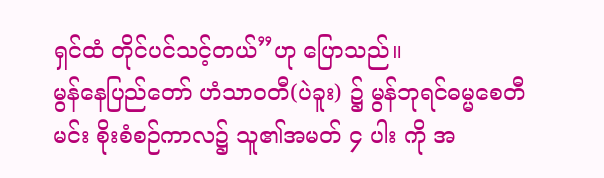ရှင်ထံ တိုင်ပင်သင့်တယ်”ဟု ပြောသည်။
မွန်နေပြည်တော် ဟံသာဝတီ(ပဲခူး) ၌ မွန်ဘုရင်ဓမ္မစေတီမင်း စိုးစံစဉ်ကာလ၌ သူ၏အမတ် ၄ ပါး ကို အ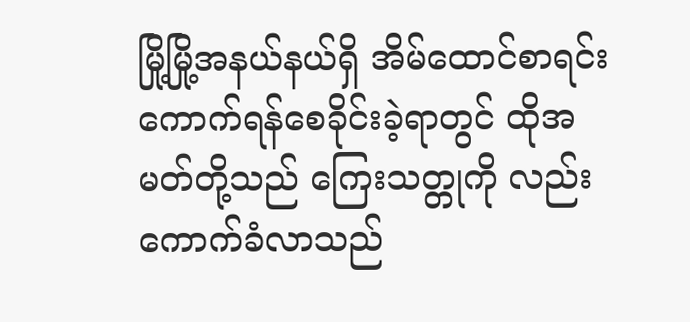မြို့မြို့အနယ်နယ်ရှိ အိမ်ထောင်စာရင်းကောက်ရန်စေခိုင်းခဲ့ရာတွင် ထိုအမတ်တို့သည် ကြေးသတ္တုကို လည်းကောက်ခံလာသည်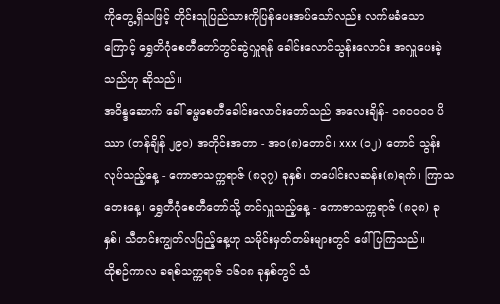ကိုတွေ့ရှိသဖြင့် တိုင်းသူပြည်သားကိုပြန်ပေးအပ်သော်လည်း လက်မခံသောကြောင့် ရွှေတိဂုံစေတီတော်တွင်ဆွဲလှူရန် ခေါင်းလောင်သွန်းလောင်း အလှူပေးခဲ့သည်ဟု ဆိုသည်။
အဝိန္ဒဆောက် ခေါ် ဓမ္မစေတီခေါင်းလောင်းတော်သည် အလေးချိန်- ၁၈၀၀၀၀ ပိဿာ (တန်ချိန် ၂၉၀) အတိုင်းအတာ - အဝ(၈)တောင်၊ xxx (၁၂) တောင် သွန်းလုပ်သည့်နေ့ - ကောဇာသက္ကရာဇ် (၈၃၇) ခုနှစ်၊ တပေါင်းလဆန်း(၈)ရက်၊ ကြာသတေးနေ့၊ ရွှေတီဂုံစေတီတော်သို့ တင်လှူသည့်နေ့ - ကောဇာသက္ကရာဇ် (၈၃၈) ခုနှစ်၊ သီတင်းကျွတ်လပြည့်နေ့ဟု သမိုင်းမှတ်တမ်းများတွင် ဖေါ်ပြကြသည်။
ထိုစဉ်ကာလ ခရစ်သက္ကရာဇ် ၁၆၀၈ ခုနှစ်တွင် သံ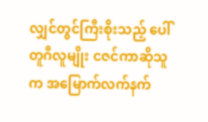လျှင်တွင်ကြီးစိုးသည့် ပေါ်တူဂီလူမျိုး ငဇင်ကာဆိုသူက အမြောက်လက်နက်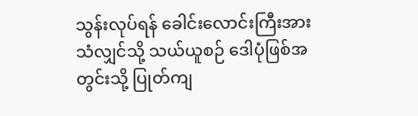သွန်းလုပ်ရန် ခေါင်းလောင်းကြီးအား သံလျှင်သို့ သယ်ယူစဉ် ဒေါပုံဖြစ်အတွင်းသို့ ပြုတ်ကျ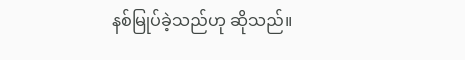နစ်မြုပ်ခဲ့သည်ဟု ဆိုသည်။